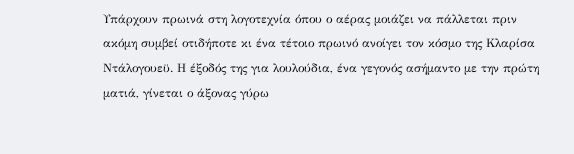Υπάρχουν πρωινά στη λογοτεχνία όπου ο αέρας μοιάζει να πάλλεται πριν ακόμη συμβεί οτιδήποτε κι ένα τέτοιο πρωινό ανοίγει τον κόσμο της Κλαρίσα Ντάλογουεϋ. Η έξοδός της για λουλούδια, ένα γεγονός ασήμαντο με την πρώτη ματιά, γίνεται ο άξονας γύρω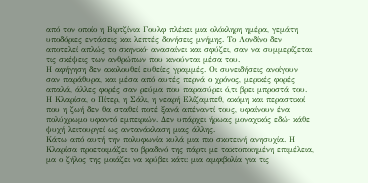από τον οποίο η Βιρτζίνια Γουλφ πλέκει μια ολόκληρη ημέρα, γεμάτη υποδόριες εντάσεις και λεπτές δονήσεις μνήμης. Το Λονδίνο δεν αποτελεί απλώς το σκηνικό· ανασαίνει και σφύζει, σαν να συμμερίζεται τις σκέψεις των ανθρώπων που κινούνται μέσα του.
Η αφήγηση δεν ακολουθεί ευθείες γραμμές. Οι συνειδήσεις ανοίγουν σαν παράθυρα, και μέσα από αυτές περνά ο χρόνος, μερικές φορές απαλά, άλλες φορές σαν ρεύμα που παρασύρει ό,τι βρει μπροστά του. Η Κλαρίσα, ο Πίτερ, η Σάλι, η νεαρή Ελίζαμπεθ, ακόμη και περαστικοί που η ζωή δεν θα σταθεί ποτέ ξανά απέναντί τους, υφαίνουν ένα πολύχρωμο υφαντό εμπειριών. Δεν υπάρχει ήρωας μοναχικός εδώ· κάθε ψυχή λειτουργεί ως αντανάκλαση μιας άλλης.
Κάτω από αυτή την πολυφωνία κυλά μια πιο σκοτεινή ανησυχία. Η Κλαρίσα προετοιμάζει το βραδινό της πάρτι με τακτοποιημένη επιμέλεια, μα ο ζήλος της μοιάζει να κρύβει κάτι: μια αμφιβολία για τις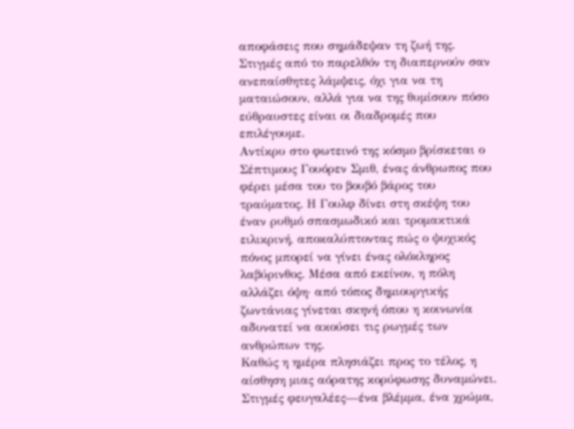αποφάσεις που σημάδεψαν τη ζωή της. Στιγμές από το παρελθόν τη διαπερνούν σαν ανεπαίσθητες λάμψεις, όχι για να τη ματαιώσουν, αλλά για να της θυμίσουν πόσο εύθραυστες είναι οι διαδρομές που επιλέγουμε.
Αντίκρυ στο φωτεινό της κόσμο βρίσκεται ο Σέπτιμους Γουόρεν Σμιθ, ένας άνθρωπος που φέρει μέσα του το βουβό βάρος του τραύματος. Η Γουλφ δίνει στη σκέψη του έναν ρυθμό σπασμωδικό και τρομακτικά ειλικρινή, αποκαλύπτοντας πώς ο ψυχικός πόνος μπορεί να γίνει ένας ολόκληρος λαβύρινθος. Μέσα από εκείνον, η πόλη αλλάζει όψη· από τόπος δημιουργικής ζωντάνιας γίνεται σκηνή όπου η κοινωνία αδυνατεί να ακούσει τις ρωγμές των ανθρώπων της.
Καθώς η ημέρα πλησιάζει προς το τέλος, η αίσθηση μιας αόρατης κορύφωσης δυναμώνει. Στιγμές φευγαλέες—ένα βλέμμα, ένα χρώμα,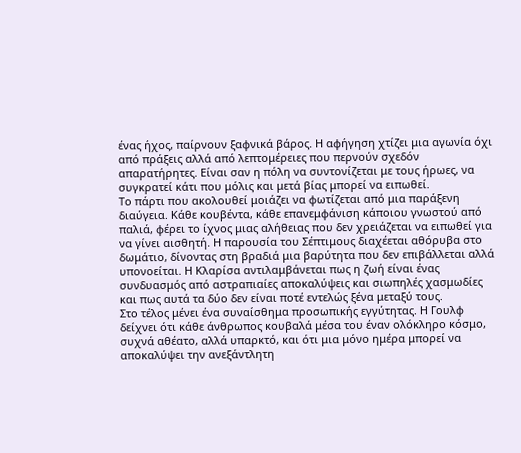ένας ήχος, παίρνουν ξαφνικά βάρος. Η αφήγηση χτίζει μια αγωνία όχι από πράξεις αλλά από λεπτομέρειες που περνούν σχεδόν απαρατήρητες. Είναι σαν η πόλη να συντονίζεται με τους ήρωες, να συγκρατεί κάτι που μόλις και μετά βίας μπορεί να ειπωθεί.
Το πάρτι που ακολουθεί μοιάζει να φωτίζεται από μια παράξενη διαύγεια. Κάθε κουβέντα, κάθε επανεμφάνιση κάποιου γνωστού από παλιά, φέρει το ίχνος μιας αλήθειας που δεν χρειάζεται να ειπωθεί για να γίνει αισθητή. Η παρουσία του Σέπτιμους διαχέεται αθόρυβα στο δωμάτιο, δίνοντας στη βραδιά μια βαρύτητα που δεν επιβάλλεται αλλά υπονοείται. Η Κλαρίσα αντιλαμβάνεται πως η ζωή είναι ένας συνδυασμός από αστραπιαίες αποκαλύψεις και σιωπηλές χασμωδίες και πως αυτά τα δύο δεν είναι ποτέ εντελώς ξένα μεταξύ τους.
Στο τέλος μένει ένα συναίσθημα προσωπικής εγγύτητας. Η Γουλφ δείχνει ότι κάθε άνθρωπος κουβαλά μέσα του έναν ολόκληρο κόσμο, συχνά αθέατο, αλλά υπαρκτό, και ότι μια μόνο ημέρα μπορεί να αποκαλύψει την ανεξάντλητη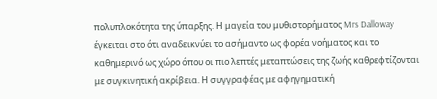πολυπλοκότητα της ύπαρξης. Η μαγεία του μυθιστορήματος Mrs Dalloway έγκειται στο ότι αναδεικνύει το ασήμαντο ως φορέα νοήματος και το καθημερινό ως χώρο όπου οι πιο λεπτές μεταπτώσεις της ζωής καθρεφτίζονται με συγκινητική ακρίβεια. Η συγγραφέας με αφηγηματική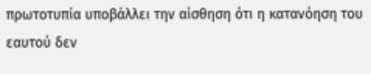πρωτοτυπία υποβάλλει την αίσθηση ότι η κατανόηση του εαυτού δεν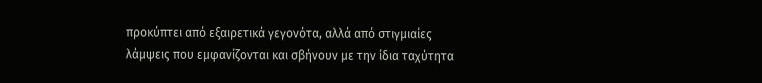προκύπτει από εξαιρετικά γεγονότα, αλλά από στιγμιαίες λάμψεις που εμφανίζονται και σβήνουν με την ίδια ταχύτητα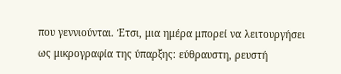που γεννιούνται. Έτσι, μια ημέρα μπορεί να λειτουργήσει ως μικρογραφία της ύπαρξης: εύθραυστη, ρευστή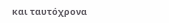και ταυτόχρονα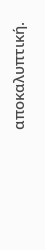αποκαλυπτική.